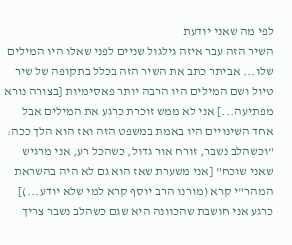לפי מה שאני יודעת
השיר הזה עבר איזה גילגול שניים לפני שאלו היו המילים שלו... אביתר כתב את השיר הזה בכלל בתקופה של שיר טיול ושם המילים היו הרבה יותר פאסימיות [בצורה נורא מפתיעה...] אני לא ממש זוכרת כרגע את המילים אבל אחד השינויים היו באמת במשפט הזה ואז הוא הלך ככה: "וכשהלב נשבר, זורח אור גדול, כשהכל רע, אני מרגיש שאני שוכח" [אני משערת שאז הוא גם לא היה בהשראת המהר"י קרא (מורנו הרב יוסף קרא למי שלא יודע...)] כרגע אני חושבת שהכוונה היא שגם כשהלב נשבר צריך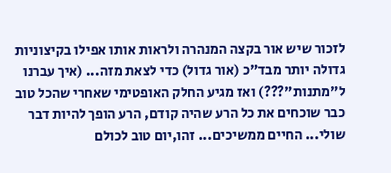לזכור שיש אור בקצה המנהרה ולראות אותו אפילו בקיצוניות גדולה יותר מבד"כ (אור גדול) כדי לצאת מזה... (איך עברנו ל"מתנות"???) ואז מגיע החלק האופטימי שאחרי שהכל טוב כבר שוכחים את כל הרע שהיה קודם, הרע הופך להיות דבר שולי... החיים ממשיכים... זהו,יום טוב לכולם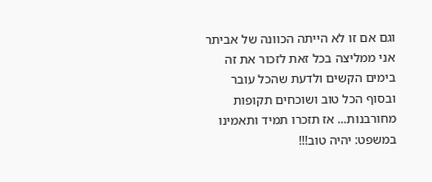וגם אם זו לא הייתה הכוונה של אביתר אני ממליצה בכל זאת לזכור את זה בימים הקשים ולדעת שהכל עובר ובסוף הכל טוב ושוכחים תקופות מחורבנות... אז תזכרו תמיד ותאמינו במשפט: יהיה טוב!!!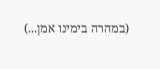(במהרה בימינו אמן...)